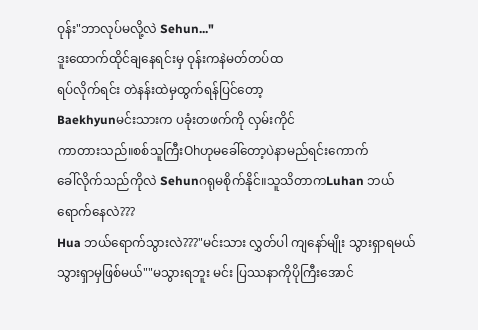ဝုန်း"ဘာလုပ်မလို့လဲ Sehun..."
ဒူးထောက်ထိုင်ချနေရင်းမှ ဝုန်းကနဲမတ်တပ်ထ
ရပ်လိုက်ရင်း တဲနန်းထဲမှထွက်ရန်ပြင်တော့
Baekhyunမင်းသားက ပခုံးတဖက်ကို လှမ်းကိုင်
ကာတားသည်။စစ်သူကြီးOhဟုမခေါ်တော့ပဲနာမည်ရင်းကောက်
ခေါ်လိုက်သည်ကိုလဲ Sehunဂရုမစိုက်နိုင်။သူသိတာကLuhan ဘယ်ရောက်နေလဲ???
Hua ဘယ်ရောက်သွားလဲ???"မင်းသား လွှတ်ပါ ကျနော်မျိုး သွားရှာရမယ်
သွားရှာမှဖြစ်မယ်""မသွားရဘူး မင်း ပြဿနာကိုပိုကြီးအောင်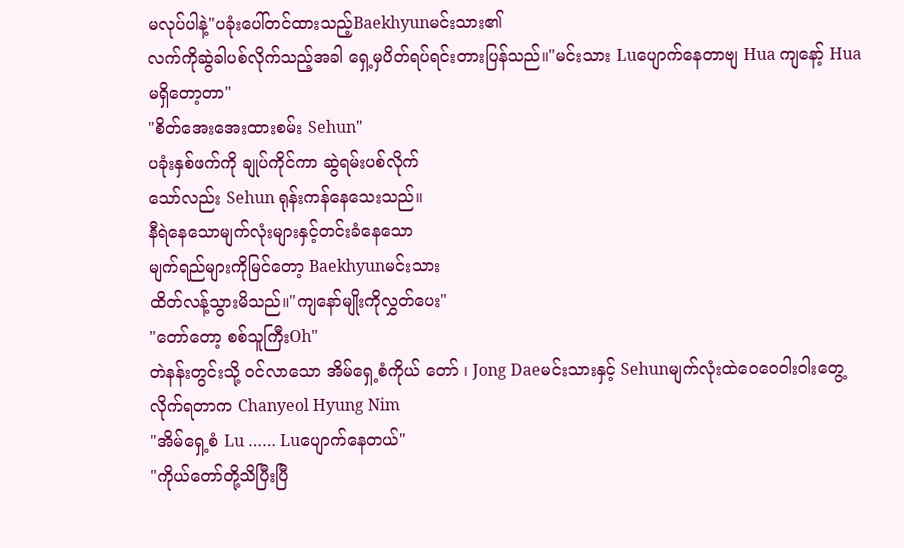မလုပ်ပါနဲ့"ပခုံးပေါ်တင်ထားသည့်Baekhyunမင်းသား၏
လက်ကိုဆွဲခါပစ်လိုက်သည့်အခါ ရှေ့မှပိတ်ရပ်ရင်းတားပြန်သည်။"မင်းသား Luပျောက်နေတာဗျ Hua ကျနော့် Hua မရှိတော့တာ"
"စိတ်အေးအေးထားစမ်း Sehun"
ပခုံးနှစ်ဖက်ကို ချုပ်ကိုင်ကာ ဆွဲရမ်းပစ်လိုက်
သော်လည်း Sehun ရုန်းကန်နေသေးသည်။
နီရဲနေသောမျက်လုံးများနှင့်တင်းခံနေသော
မျက်ရည်များကိုမြင်တော့ Baekhyunမင်းသား
ထိတ်လန့်သွားမိသည်။"ကျနော်မျိုးကိုလွှတ်ပေး"
"တော်တော့ စစ်သူကြီးOh"
တဲနန်းတွင်းသို့ ဝင်လာသော အိမ်ရှေ့စံကိုယ် တော် ၊ Jong Daeမင်းသားနှင့် Sehunမျက်လုံးထဲဝေဝေဝါးဝါးတွေ့လိုက်ရတာက Chanyeol Hyung Nim
"အိမ်ရှေ့စံ Lu …… Luပျောက်နေတယ်"
"ကိုယ်တော်တို့သိပြီးပြီ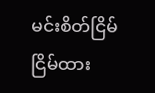မင်းစိတ်ငြိမ်ငြိမ်ထား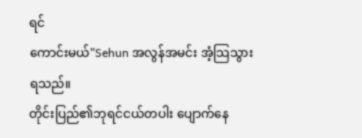ရင်
ကောင်းမယ်"Sehun အလွန်အမင်း အံ့သြသွားရသည်။
တိုင်းပြည်၏ဘုရင်ငယ်တပါး ပျောက်နေ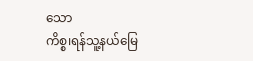သော
ကိစ္စ၊ရန်သူ့နယ်မြေ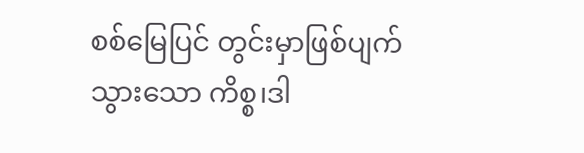စစ်မြေပြင် တွင်းမှာဖြစ်ပျက်
သွားသော ကိစ္စ၊ဒါ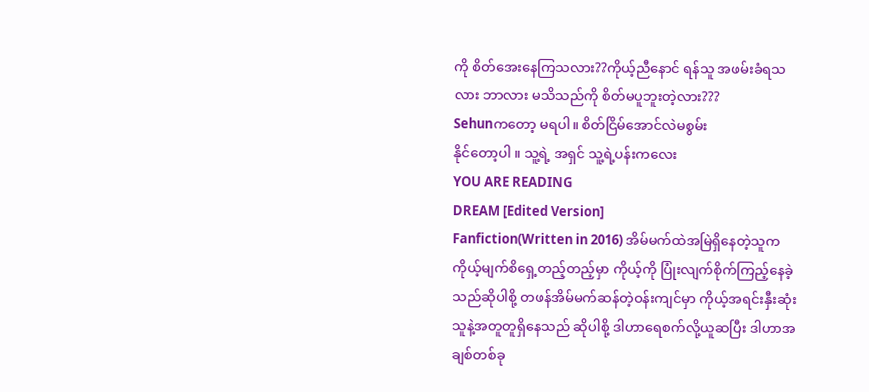ကို စိတ်အေးနေကြသလား??ကိုယ့်ညီနောင် ရန်သူ အဖမ်းခံရသလား ဘာလား မသိသည်ကို စိတ်မပူဘူးတဲ့လား???
Sehunကတော့ မရပါ။ စိတ်ငြိမ်အောင်လဲမစွမ်း
နိုင်တော့ပါ ။ သူ့ရဲ့ အရှင် သူ့ရဲ့ပန်းကလေး
YOU ARE READING
DREAM [Edited Version]
Fanfiction(Written in 2016) အိမ်မက်ထဲအမြဲရှိနေတဲ့သူက ကိုယ့်မျက်စိရှေ့တည့်တည့်မှာ ကိုယ့်ကို ပြုံးလျက်စိုက်ကြည့်နေခဲ့သည်ဆိုပါစို့ တဖန်အိမ်မက်ဆန်တဲ့ဝန်းကျင်မှာ ကိုယ့်အရင်းနှီးဆုံးသူနဲ့အတူတူရှိနေသည် ဆိုပါစို့ ဒါဟာရေစက်လို့ယူဆပြီး ဒါဟာအချစ်တစ်ခု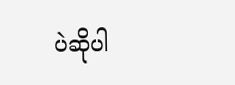ပဲဆိုပါ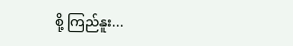စို့ ကြည်နူး...